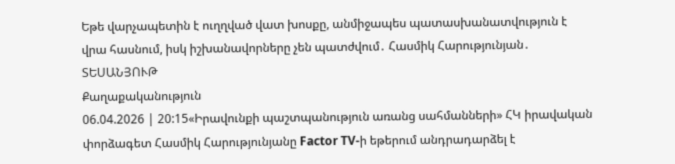Եթե վարչապետին է ուղղված վատ խոսքը, անմիջապես պատասխանատվություն է վրա հասնում, իսկ իշխանավորները չեն պատժվում․ Հասմիկ Հարությունյան․ ՏԵՍԱՆՅՈՒԹ
Քաղաքականություն
06.04.2026 | 20:15«Իրավունքի պաշտպանություն առանց սահմանների» ՀԿ իրավական փորձագետ Հասմիկ Հարությունյանը Factor TV-ի եթերում անդրադարձել է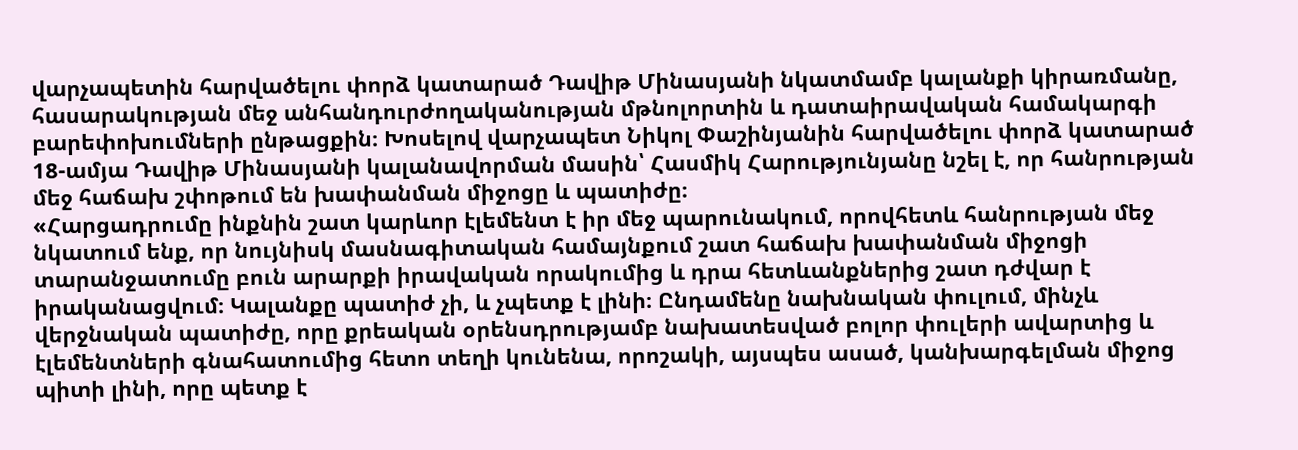վարչապետին հարվածելու փորձ կատարած Դավիթ Մինասյանի նկատմամբ կալանքի կիրառմանը, հասարակության մեջ անհանդուրժողականության մթնոլորտին և դատաիրավական համակարգի բարեփոխումների ընթացքին։ Խոսելով վարչապետ Նիկոլ Փաշինյանին հարվածելու փորձ կատարած 18-ամյա Դավիթ Մինասյանի կալանավորման մասին՝ Հասմիկ Հարությունյանը նշել է, որ հանրության մեջ հաճախ շփոթում են խափանման միջոցը և պատիժը։
«Հարցադրումը ինքնին շատ կարևոր էլեմենտ է իր մեջ պարունակում, որովհետև հանրության մեջ նկատում ենք, որ նույնիսկ մասնագիտական համայնքում շատ հաճախ խափանման միջոցի տարանջատումը բուն արարքի իրավական որակումից և դրա հետևանքներից շատ դժվար է իրականացվում։ Կալանքը պատիժ չի, և չպետք է լինի։ Ընդամենը նախնական փուլում, մինչև վերջնական պատիժը, որը քրեական օրենսդրությամբ նախատեսված բոլոր փուլերի ավարտից և էլեմենտների գնահատումից հետո տեղի կունենա, որոշակի, այսպես ասած, կանխարգելման միջոց պիտի լինի, որը պետք է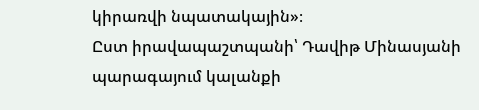կիրառվի նպատակային»։
Ըստ իրավապաշտպանի՝ Դավիթ Մինասյանի պարագայում կալանքի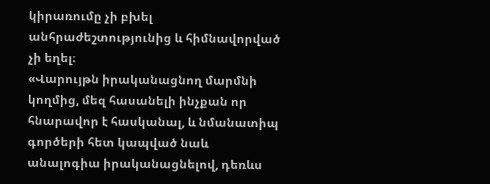կիրառումը չի բխել անհրաժեշտությունից և հիմնավորված չի եղել։
«Վարույթն իրականացնող մարմնի կողմից, մեզ հասանելի ինչքան որ հնարավոր է հասկանալ, և նմանատիպ գործերի հետ կապված նաև անալոգիա իրականացնելով, դեռևս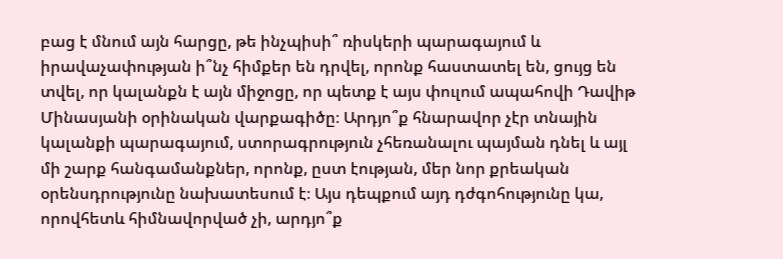բաց է մնում այն հարցը, թե ինչպիսի՞ ռիսկերի պարագայում և իրավաչափության ի՞նչ հիմքեր են դրվել, որոնք հաստատել են, ցույց են տվել, որ կալանքն է այն միջոցը, որ պետք է այս փուլում ապահովի Դավիթ Մինասյանի օրինական վարքագիծը։ Արդյո՞ք հնարավոր չէր տնային կալանքի պարագայում, ստորագրություն չհեռանալու պայման դնել և այլ մի շարք հանգամանքներ, որոնք, ըստ էության, մեր նոր քրեական օրենսդրությունը նախատեսում է։ Այս դեպքում այդ դժգոհությունը կա, որովհետև հիմնավորված չի, արդյո՞ք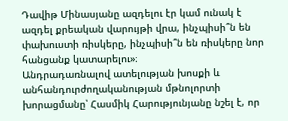Դավիթ Մինասյանը ազդելու էր կամ ունակ է ազդել քրեական վարույթի վրա, ինչպիսի՞ն են փախուստի ռիսկերը, ինչպիսի՞ն են ռիսկերը նոր հանցանք կատարելու»։
Անդրադառնալով ատելության խոսքի և անհանդուրժողականության մթնոլորտի խորացմանը՝ Հասմիկ Հարությունյանը նշել է, որ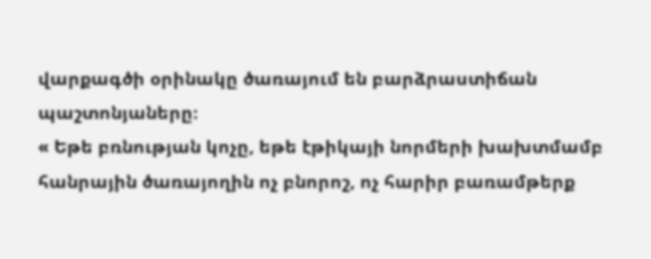վարքագծի օրինակը ծառայում են բարձրաստիճան պաշտոնյաները։
« Եթե բռնության կոչը, եթե էթիկայի նորմերի խախտմամբ հանրային ծառայողին ոչ բնորոշ, ոչ հարիր բառամթերք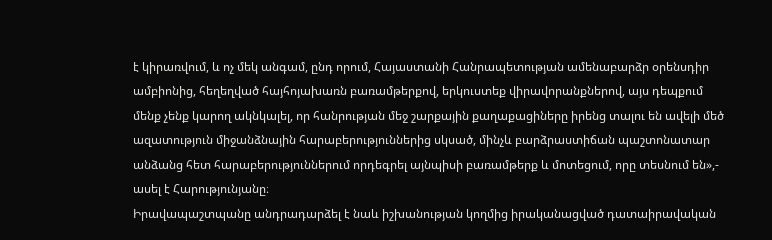է կիրառվում, և ոչ մեկ անգամ, ընդ որում, Հայաստանի Հանրապետության ամենաբարձր օրենսդիր ամբիոնից, հեղեղված հայհոյախառն բառամթերքով, երկուստեք վիրավորանքներով, այս դեպքում մենք չենք կարող ակնկալել, որ հանրության մեջ շարքային քաղաքացիները իրենց տալու են ավելի մեծ ազատություն միջանձնային հարաբերություններից սկսած, մինչև բարձրաստիճան պաշտոնատար անձանց հետ հարաբերություններում որդեգրել այնպիսի բառամթերք և մոտեցում, որը տեսնում են»,- ասել է Հարությունյանը։
Իրավապաշտպանը անդրադարձել է նաև իշխանության կողմից իրականացված դատաիրավական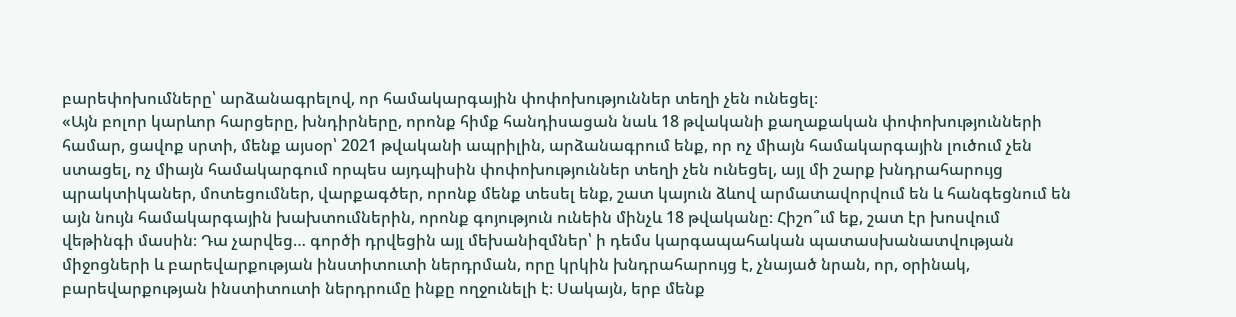բարեփոխումները՝ արձանագրելով, որ համակարգային փոփոխություններ տեղի չեն ունեցել։
«Այն բոլոր կարևոր հարցերը, խնդիրները, որոնք հիմք հանդիսացան նաև 18 թվականի քաղաքական փոփոխությունների համար, ցավոք սրտի, մենք այսօր՝ 2021 թվականի ապրիլին, արձանագրում ենք, որ ոչ միայն համակարգային լուծում չեն ստացել, ոչ միայն համակարգում որպես այդպիսին փոփոխություններ տեղի չեն ունեցել, այլ մի շարք խնդրահարույց պրակտիկաներ, մոտեցումներ, վարքագծեր, որոնք մենք տեսել ենք, շատ կայուն ձևով արմատավորվում են և հանգեցնում են այն նույն համակարգային խախտումներին, որոնք գոյություն ունեին մինչև 18 թվականը։ Հիշո՞ւմ եք, շատ էր խոսվում վեթինգի մասին։ Դա չարվեց… գործի դրվեցին այլ մեխանիզմներ՝ ի դեմս կարգապահական պատասխանատվության միջոցների և բարեվարքության ինստիտուտի ներդրման, որը կրկին խնդրահարույց է, չնայած նրան, որ, օրինակ, բարեվարքության ինստիտուտի ներդրումը ինքը ողջունելի է։ Սակայն, երբ մենք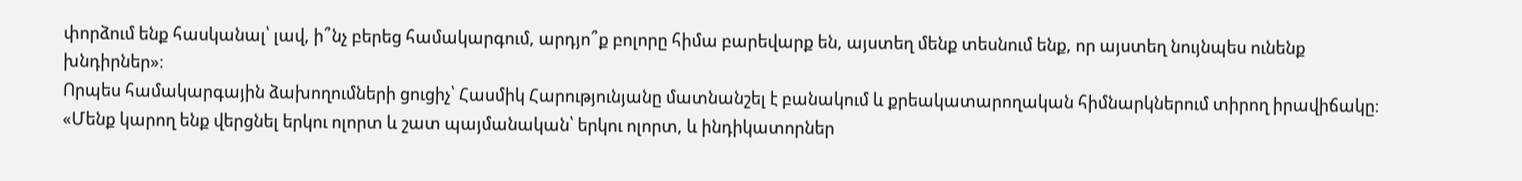փորձում ենք հասկանալ՝ լավ, ի՞նչ բերեց համակարգում, արդյո՞ք բոլորը հիմա բարեվարք են, այստեղ մենք տեսնում ենք, որ այստեղ նույնպես ունենք խնդիրներ»։
Որպես համակարգային ձախողումների ցուցիչ՝ Հասմիկ Հարությունյանը մատնանշել է բանակում և քրեակատարողական հիմնարկներում տիրող իրավիճակը։
«Մենք կարող ենք վերցնել երկու ոլորտ և շատ պայմանական՝ երկու ոլորտ, և ինդիկատորներ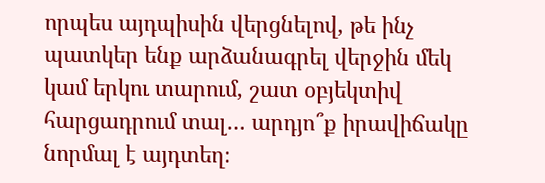որպես այդպիսին վերցնելով, թե ինչ պատկեր ենք արձանագրել վերջին մեկ կամ երկու տարում, շատ օբյեկտիվ հարցադրում տալ… արդյո՞ք իրավիճակը նորմալ է այդտեղ։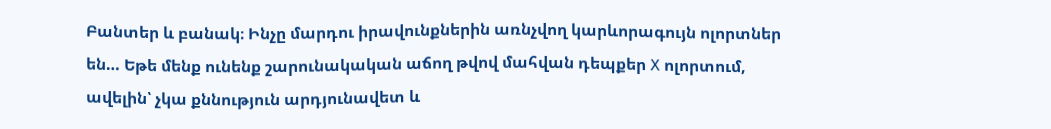Բանտեր և բանակ։ Ինչը մարդու իրավունքներին առնչվող կարևորագույն ոլորտներ են… Եթե մենք ունենք շարունակական աճող թվով մահվան դեպքեր X ոլորտում, ավելին՝ չկա քննություն արդյունավետ և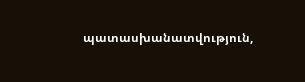պատասխանատվություն,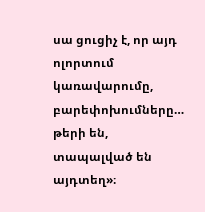սա ցուցիչ է, որ այդ ոլորտում կառավարումը, բարեփոխումները… թերի են, տապալված են այդտեղ»։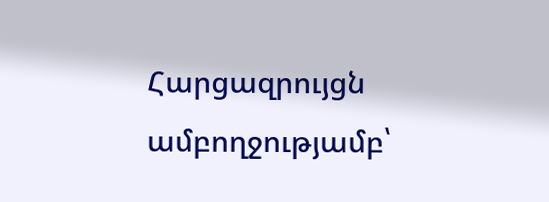Հարցազրույցն ամբողջությամբ՝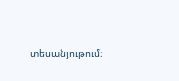տեսանյութում։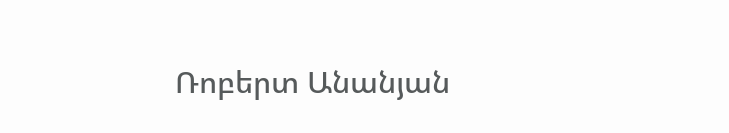Ռոբերտ Անանյան